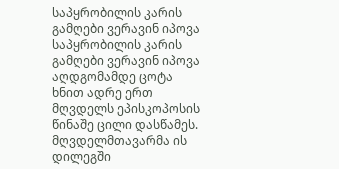საპყრობილის კარის გამღები ვერავინ იპოვა
საპყრობილის კარის გამღები ვერავინ იპოვა
აღდგომამდე ცოტა ხნით ადრე ერთ მღვდელს ეპისკოპოსის წინაშე ცილი დასწამეს. მღვდელმთავარმა ის დილეგში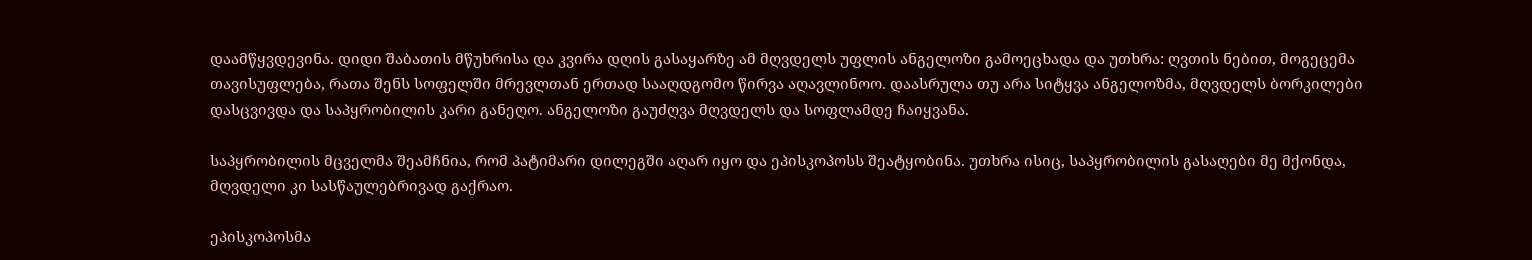დაამწყვდევინა. დიდი შაბათის მწუხრისა და კვირა დღის გასაყარზე ამ მღვდელს უფლის ანგელოზი გამოეცხადა და უთხრა: ღვთის ნებით, მოგეცემა თავისუფლება, რათა შენს სოფელში მრევლთან ერთად სააღდგომო წირვა აღავლინოო. დაასრულა თუ არა სიტყვა ანგელოზმა, მღვდელს ბორკილები დასცვივდა და საპყრობილის კარი განეღო. ანგელოზი გაუძღვა მღვდელს და სოფლამდე ჩაიყვანა.

საპყრობილის მცველმა შეამჩნია, რომ პატიმარი დილეგში აღარ იყო და ეპისკოპოსს შეატყობინა. უთხრა ისიც, საპყრობილის გასაღები მე მქონდა, მღვდელი კი სასწაულებრივად გაქრაო.

ეპისკოპოსმა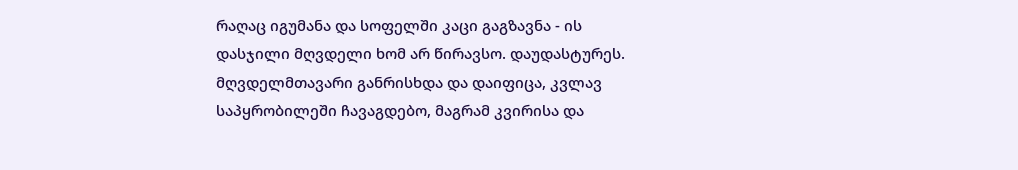რაღაც იგუმანა და სოფელში კაცი გაგზავნა - ის დასჯილი მღვდელი ხომ არ წირავსო. დაუდასტურეს. მღვდელმთავარი განრისხდა და დაიფიცა, კვლავ საპყრობილეში ჩავაგდებო, მაგრამ კვირისა და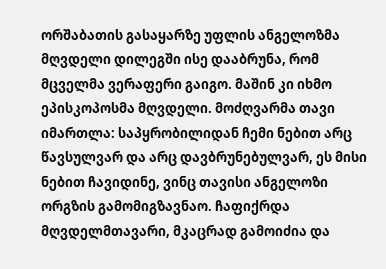ორშაბათის გასაყარზე უფლის ანგელოზმა მღვდელი დილეგში ისე დააბრუნა, რომ მცველმა ვერაფერი გაიგო. მაშინ კი იხმო ეპისკოპოსმა მღვდელი. მოძღვარმა თავი იმართლა: საპყრობილიდან ჩემი ნებით არც წავსულვარ და არც დავბრუნებულვარ, ეს მისი ნებით ჩავიდინე, ვინც თავისი ანგელოზი ორგზის გამომიგზავნაო. ჩაფიქრდა მღვდელმთავარი, მკაცრად გამოიძია და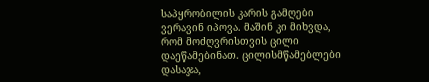საპყრობილის კარის გამღები ვერავინ იპოვა. მაშინ კი მიხვდა, რომ მოძღვრისთვის ცილი დაეწამებინათ. ცილისმწამებლები დასაჯა,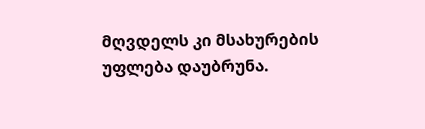მღვდელს კი მსახურების უფლება დაუბრუნა.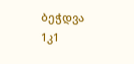ბეჭდვა
1კ1